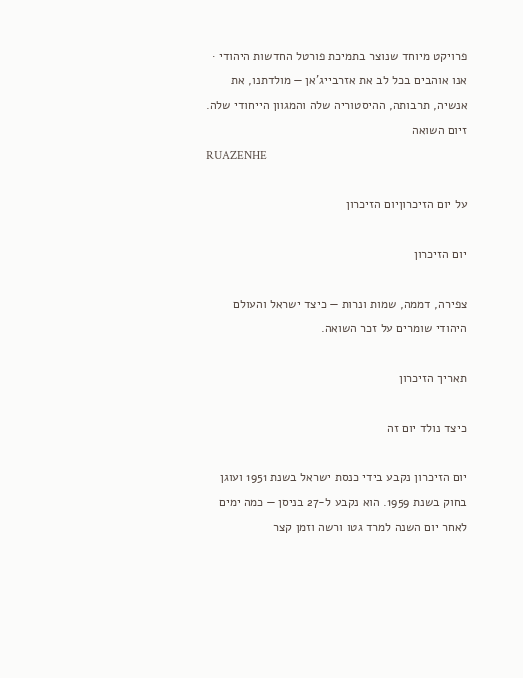פרויקט מיוחד שנוצר בתמיכת פורטל החדשות היהודי · אנו אוהבים בכל לב את אזרבייג'אן — מולדתנו, את אנשיה, תרבותה, ההיסטוריה שלה והמגוון הייחודי שלה.
זיום השואה
RUAZENHE

על יום הזיכרוןיום הזיכרון

יום הזיכרון

צפירה, דממה, שמות ונרות — כיצד ישראל והעולם היהודי שומרים על זכר השואה.

תאריך הזיכרון

כיצד נולד יום זה

יום הזיכרון נקבע בידי כנסת ישראל בשנת 1951 ועוגן בחוק בשנת 1959. הוא נקבע ל-27 בניסן — כמה ימים לאחר יום השנה למרד גטו ורשה וזמן קצר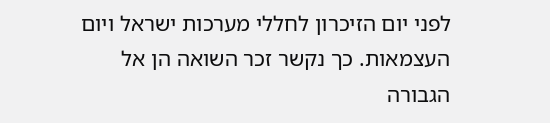לפני יום הזיכרון לחללי מערכות ישראל ויום העצמאות. כך נקשר זכר השואה הן אל הגבורה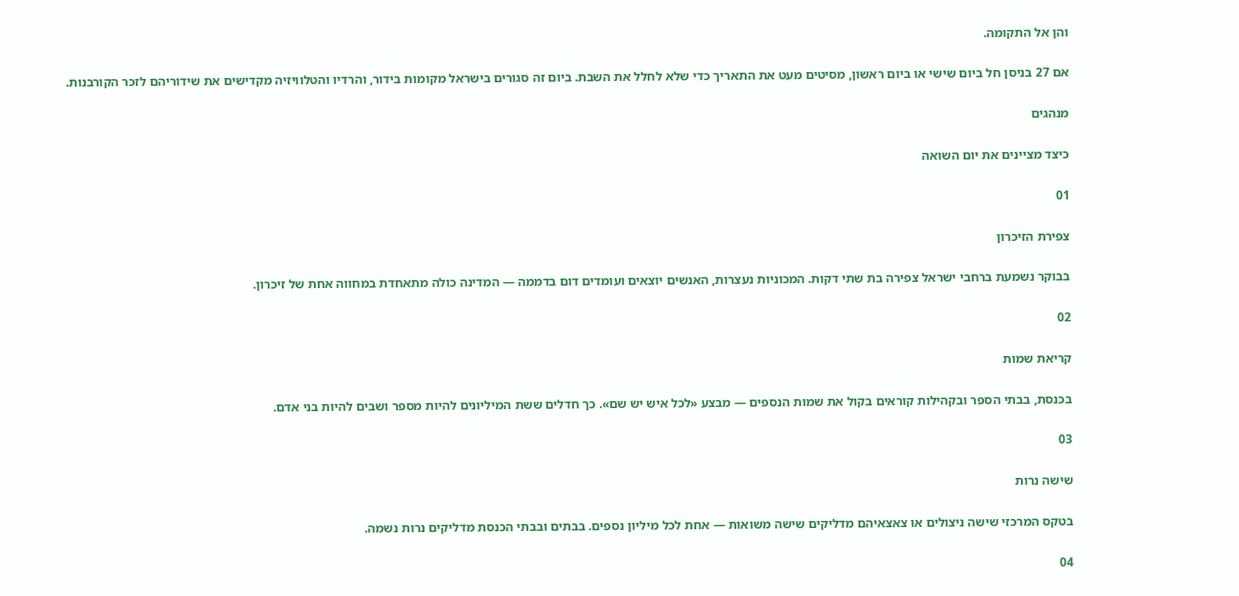והן אל התקומה.

אם 27 בניסן חל ביום שישי או ביום ראשון, מסיטים מעט את התאריך כדי שלא לחלל את השבת. ביום זה סגורים בישראל מקומות בידור, והרדיו והטלוויזיה מקדישים את שידוריהם לזכר הקורבנות.

מנהגים

כיצד מציינים את יום השואה

01

צפירת הזיכרון

בבוקר נשמעת ברחבי ישראל צפירה בת שתי דקות. המכוניות נעצרות, האנשים יוצאים ועומדים דום בדממה — המדינה כולה מתאחדת במחווה אחת של זיכרון.

02

קריאת שמות

בכנסת, בבתי הספר ובקהילות קוראים בקול את שמות הנספים — מבצע «לכל איש יש שם». כך חדלים ששת המיליונים להיות מספר ושבים להיות בני אדם.

03

שישה נרות

בטקס המרכזי שישה ניצולים או צאצאיהם מדליקים שישה משואות — אחת לכל מיליון נספים. בבתים ובבתי הכנסת מדליקים נרות נשמה.

04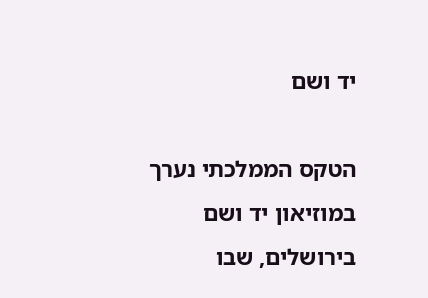יד ושם

הטקס הממלכתי נערך במוזיאון יד ושם בירושלים, שבו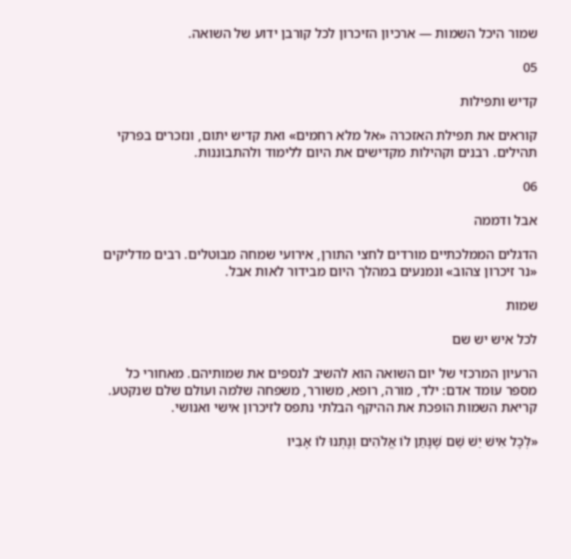שמור היכל השמות — ארכיון הזיכרון לכל קורבן ידוע של השואה.

05

קדיש ותפילות

קוראים את תפילת האזכרה «אל מלא רחמים» ואת קדיש יתום, ונזכרים בפרקי תהילים. רבנים וקהילות מקדישים את היום ללימוד ולהתבוננות.

06

אבל ודממה

הדגלים הממלכתיים מורדים לחצי התורן, אירועי שמחה מבוטלים. רבים מדליקים «נר זיכרון צהוב» ונמנעים במהלך היום מבידור לאות אבל.

שמות

לכל איש יש שם

הרעיון המרכזי של יום השואה הוא להשיב לנספים את שמותיהם. מאחורי כל מספר עומד אדם: ילד, מורה, רופא, משורר, משפחה שלמה ועולם שלם שנקטע. קריאת השמות הופכת את ההיקף הבלתי נתפס לזיכרון אישי ואנושי.

«לְכָל אִישׁ יֵשׁ שֵׁם שֶׁנָּתַן לוֹ אֱלֹהִים וְנָתְנוּ לוֹ אָבִיו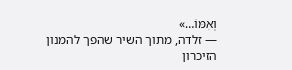וְאִמּוֹ…»
— זלדה, מתוך השיר שהפך להמנון הזיכרון